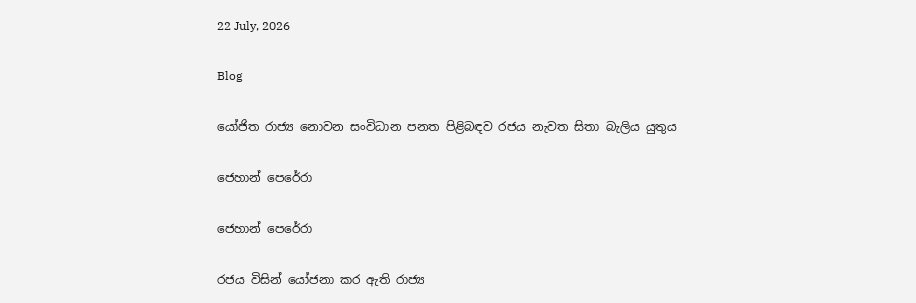22 July, 2026

Blog

යෝජිත රාජ්‍ය නොවන සංවිධාන පනත පිළිබඳව රජය නැවත සිතා බැලිය යුතුය

ජෙහාන් පෙරේරා

ජෙහාන් පෙරේරා

රජය විසින් යෝජනා කර ඇති රාජ්‍ය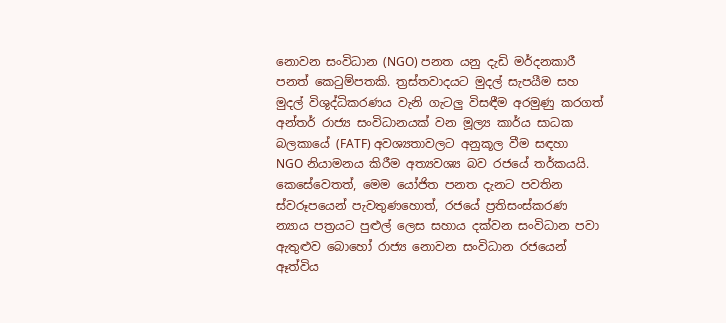නොවන සංවිධාන (NGO) පනත යනු දැඩි මර්දනකාරී පනත් කෙටුම්පතකි. ත්‍රස්තවාදයට මුදල් සැපයීම සහ මුදල් විශුද්ධිකරණය වැනි ගැටලු විසඳීම අරමුණු කරගත් අන්තර් රාජ්‍ය සංවිධානයක් වන මූල්‍ය කාර්ය සාධක බලකායේ (FATF) අවශ්‍යතාවලට අනුකූල වීම සඳහා NGO නියාමනය කිරීම අත්‍යවශ්‍ය බව රජයේ තර්කයයි. කෙසේවෙතත්, මෙම යෝජිත පනත දැනට පවතින ස්වරූපයෙන් පැවතුණහොත්, රජයේ ප්‍රතිසංස්කරණ න්‍යාය පත්‍රයට පුළුල් ලෙස සහාය දක්වන සංවිධාන පවා ඇතුළුව බොහෝ රාජ්‍ය නොවන සංවිධාන රජයෙන් ඈත්විය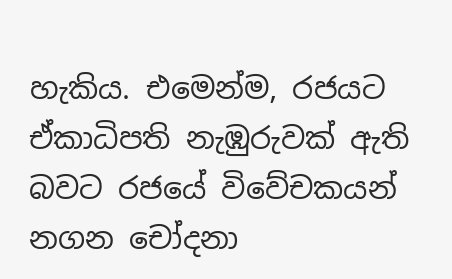හැකිය. එමෙන්ම, රජයට ඒකාධිපති නැඹුරුවක් ඇති බවට රජයේ විවේචකයන් නගන චෝදනා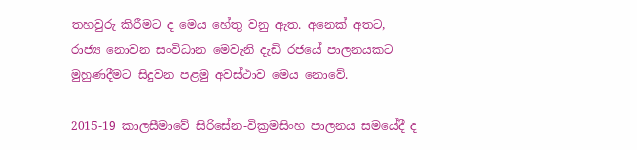තහවුරු කිරීමට ද මෙය හේතු වනු ඇත. අනෙක් අතට, රාජ්‍ය නොවන සංවිධාන මෙවැනි දැඩි රජයේ පාලනයකට මුහුණදීමට සිදුවන පළමු අවස්ථාව මෙය නොවේ.

2015-19 කාලසීමාවේ සිරිසේන-වික්‍රමසිංහ පාලනය සමයේදී ද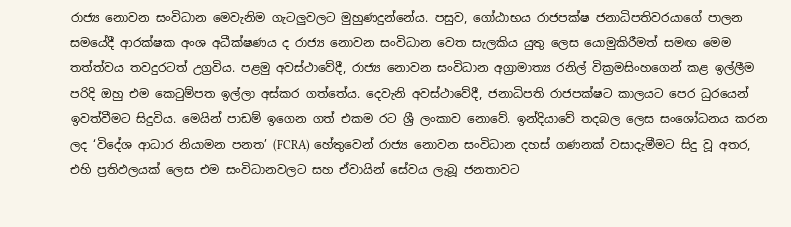රාජ්‍ය නොවන සංවිධාන මෙවැනිම ගැටලුවලට මුහුණදුන්නේය. පසුව, ගෝඨාභය රාජපක්ෂ ජනාධිපතිවරයාගේ පාලන සමයේදී ආරක්ෂක අංශ අධීක්ෂණය ද රාජ්‍ය නොවන සංවිධාන වෙත සැලකිය යුතු ලෙස යොමුකිරීමත් සමඟ මෙම තත්ත්වය තවදුරටත් උග්‍රවිය. පළමු අවස්ථාවේදී, රාජ්‍ය නොවන සංවිධාන අග්‍රාමාත්‍ය රනිල් වික්‍රමසිංහගෙන් කළ ඉල්ලීම පරිදි ඔහු එම කෙටුම්පත ඉල්ලා අස්කර ගත්තේය. දෙවැනි අවස්ථාවේදී, ජනාධිපති රාජපක්ෂට කාලයට පෙර ධුරයෙන් ඉවත්වීමට සිදුවිය. මෙයින් පාඩම් ඉගෙන ගත් එකම රට ශ්‍රී ලංකාව නොවේ. ඉන්දියාවේ තදබල ලෙස සංශෝධනය කරන ලද ‘විදේශ ආධාර නියාමන පනත’ (FCRA) හේතුවෙන් රාජ්‍ය නොවන සංවිධාන දහස් ගණනක් වසාදැමීමට සිදු වූ අතර, එහි ප්‍රතිඵලයක් ලෙස එම සංවිධානවලට සහ ඒවායින් සේවය ලැබූ ජනතාවට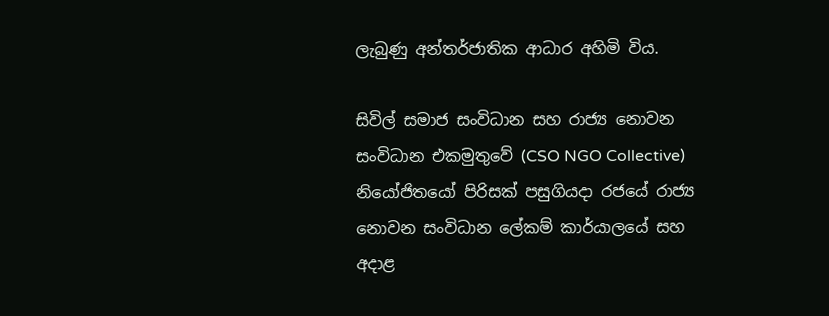ලැබුණු අන්තර්ජාතික ආධාර අහිමි විය.

සිවිල් සමාජ සංවිධාන සහ රාජ්‍ය නොවන සංවිධාන එකමුතුවේ (CSO NGO Collective) නියෝජිතයෝ පිරිසක් පසුගියදා රජයේ රාජ්‍ය නොවන සංවිධාන ලේකම් කාර්යාලයේ සහ අදාළ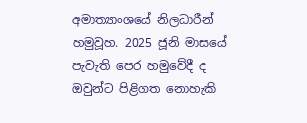අමාත්‍යාංශයේ නිලධාරීන් හමුවූහ. 2025 ජූනි මාසයේ පැවැති පෙර හමුවේදී ද ඔවුන්ට පිළිගත නොහැකි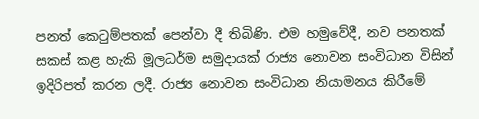පනත් කෙටුම්පතක් පෙන්වා දී තිබිණි. එම හමුවේදී, නව පනතක් සකස් කළ හැකි මූලධර්ම සමුදායක් රාජ්‍ය නොවන සංවිධාන විසින් ඉදිරිපත් කරන ලදී. රාජ්‍ය නොවන සංවිධාන නියාමනය කිරීමේ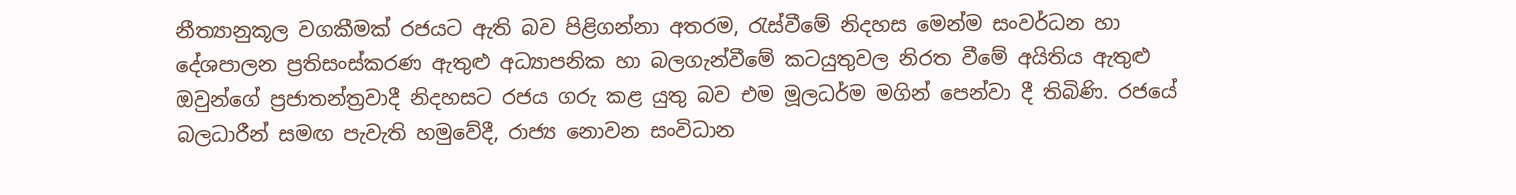නීත්‍යානුකූල වගකීමක් රජයට ඇති බව පිළිගන්නා අතරම, රැස්වීමේ නිදහස මෙන්ම සංවර්ධන හා දේශපාලන ප්‍රතිසංස්කරණ ඇතුළු අධ්‍යාපනික හා බලගැන්වීමේ කටයුතුවල නිරත වීමේ අයිතිය ඇතුළු ඔවුන්ගේ ප්‍රජාතන්ත්‍රවාදී නිදහසට රජය ගරු කළ යුතු බව එම මූලධර්ම මගින් පෙන්වා දී තිබිණි. රජයේ බලධාරීන් සමඟ පැවැති හමුවේදී, රාජ්‍ය නොවන සංවිධාන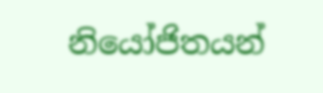නියෝජිතයන්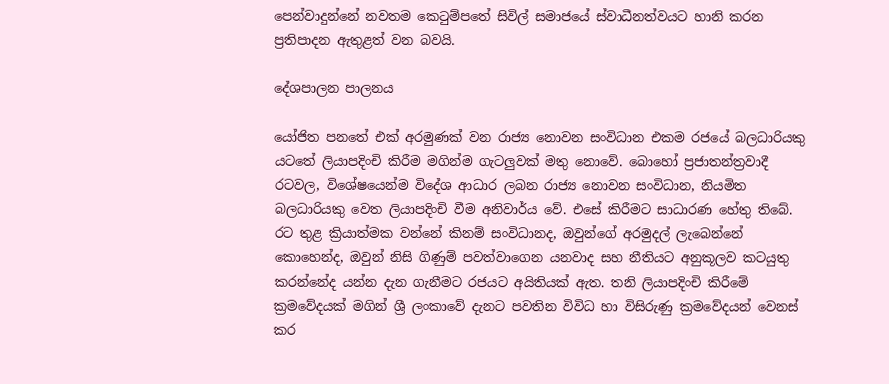පෙන්වාදුන්නේ නවතම කෙටුම්පතේ සිවිල් සමාජයේ ස්වාධීනත්වයට හානි කරන ප්‍රතිපාදන ඇතුළත් වන බවයි.

දේශපාලන පාලනය

යෝජිත පනතේ එක් අරමුණක් වන රාජ්‍ය නොවන සංවිධාන එකම රජයේ බලධාරියකු යටතේ ලියාපදිංචි කිරීම මගින්ම ගැටලුවක් මතු නොවේ. බොහෝ ප්‍රජාතන්ත්‍රවාදී රටවල, විශේෂයෙන්ම විදේශ ආධාර ලබන රාජ්‍ය නොවන සංවිධාන, නියමිත බලධාරියකු වෙත ලියාපදිංචි වීම අනිවාර්ය වේ. එසේ කිරීමට සාධාරණ හේතු තිබේ. රට තුළ ක්‍රියාත්මක වන්නේ කිනම් සංවිධානද, ඔවුන්ගේ අරමුදල් ලැබෙන්නේ කොහෙන්ද, ඔවුන් නිසි ගිණුම් පවත්වාගෙන යනවාද සහ නීතියට අනුකූලව කටයුතු කරන්නේද යන්න දැන ගැනීමට රජයට අයිතියක් ඇත. තනි ලියාපදිංචි කිරීමේ ක්‍රමවේදයක් මගින් ශ්‍රී ලංකාවේ දැනට පවතින විවිධ හා විසිරුණු ක්‍රමවේදයන් වෙනස් කර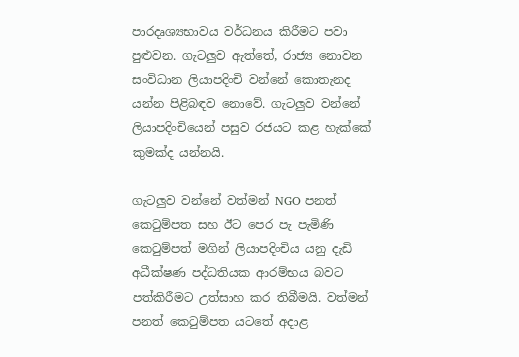පාරදෘශ්‍යභාවය වර්ධනය කිරීමට පවා පුළුවන. ගැටලුව ඇත්තේ, රාජ්‍ය නොවන සංවිධාන ලියාපදිංචි වන්නේ කොතැනද යන්න පිළිබඳව නොවේ. ගැටලුව වන්නේ ලියාපදිංචියෙන් පසුව රජයට කළ හැක්කේ කුමක්ද යන්නයි.

ගැටලුව වන්නේ වත්මන් NGO පනත් කෙටුම්පත සහ ඊට පෙර පැ පැමිණි කෙටුම්පත් මගින් ලියාපදිංචිය යනු දැඩි අධීක්ෂණ පද්ධතියක ආරම්භය බවට පත්කිරීමට උත්සාහ කර තිබීමයි. වත්මන් පනත් කෙටුම්පත යටතේ අදාළ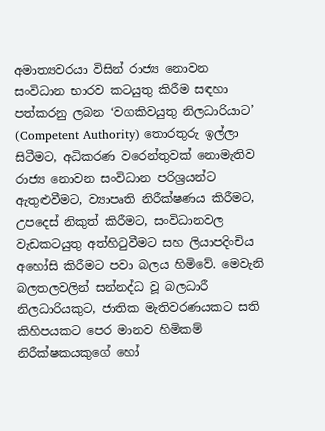අමාත්‍යවරයා විසින් රාජ්‍ය නොවන සංවිධාන භාරව කටයුතු කිරීම සඳහා පත්කරනු ලබන ‘වගකිවයුතු නිලධාරියාට’ (Competent Authority) තොරතුරු ඉල්ලා සිටීමට, අධිකරණ වරෙන්තුවක් නොමැතිව රාජ්‍ය නොවන සංවිධාන පරිශ්‍රයන්ට ඇතුළුවීමට, ව්‍යාපෘති නිරීක්ෂණය කිරීමට, උපදෙස් නිකුත් කිරීමට, සංවිධානවල වැඩකටයුතු අත්හිටුවීමට සහ ලියාපදිංචිය අහෝසි කිරීමට පවා බලය හිමිවේ. මෙවැනි බලතලවලින් සන්නද්ධ වූ බලධාරී නිලධාරියකුට, ජාතික මැතිවරණයකට සති කිහිපයකට පෙර මානව හිමිකම් නිරීක්ෂකයකුගේ හෝ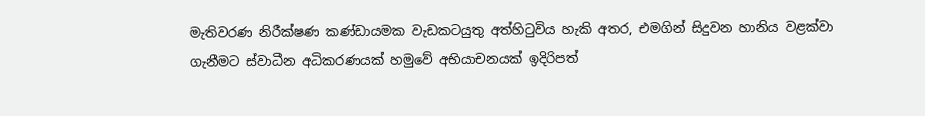මැතිවරණ නිරීක්ෂණ කණ්ඩායමක වැඩකටයුතු අත්හිටුවිය හැකි අතර, එමගින් සිදුවන හානිය වළක්වා ගැනීමට ස්වාධීන අධිකරණයක් හමුවේ අභියාචනයක් ඉදිරිපත්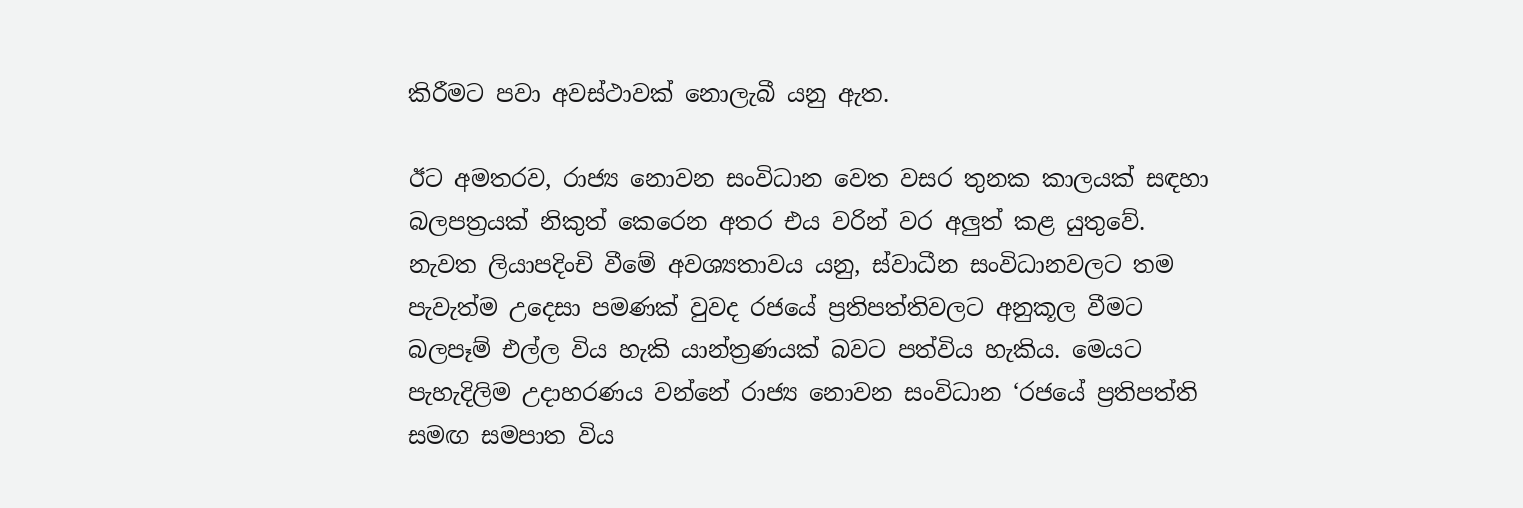කිරීමට පවා අවස්ථාවක් නොලැබී යනු ඇත.

ඊට අමතරව, රාජ්‍ය නොවන සංවිධාන වෙත වසර තුනක කාලයක් සඳහා බලපත්‍රයක් නිකුත් කෙරෙන අතර එය වරින් වර අලුත් කළ යුතුවේ. නැවත ලියාපදිංචි වීමේ අවශ්‍යතාවය යනු, ස්වාධීන සංවිධානවලට තම පැවැත්ම උදෙසා පමණක් වුවද රජයේ ප්‍රතිපත්තිවලට අනුකූල වීමට බලපෑම් එල්ල විය හැකි යාන්ත්‍රණයක් බවට පත්විය හැකිය. මෙයට පැහැදිලිම උදාහරණය වන්නේ රාජ්‍ය නොවන සංවිධාන ‘රජයේ ප්‍රතිපත්ති සමඟ සමපාත විය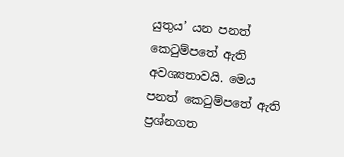යුතුය’ යන පනත් කෙටුම්පතේ ඇති අවශ්‍යතාවයි. මෙය පනත් කෙටුම්පතේ ඇති ප්‍රශ්නගත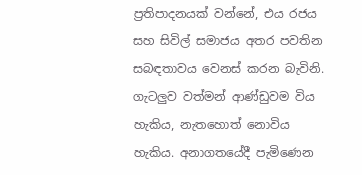ප්‍රතිපාදනයක් වන්නේ, එය රජය සහ සිවිල් සමාජය අතර පවතින සබඳතාවය වෙනස් කරන බැවිනි. ගැටලුව වත්මන් ආණ්ඩුවම විය හැකිය, නැතහොත් නොවිය හැකිය. අනාගතයේදී පැමිණෙන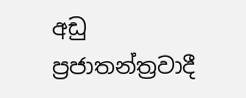අඩු ප්‍රජාතන්ත්‍රවාදී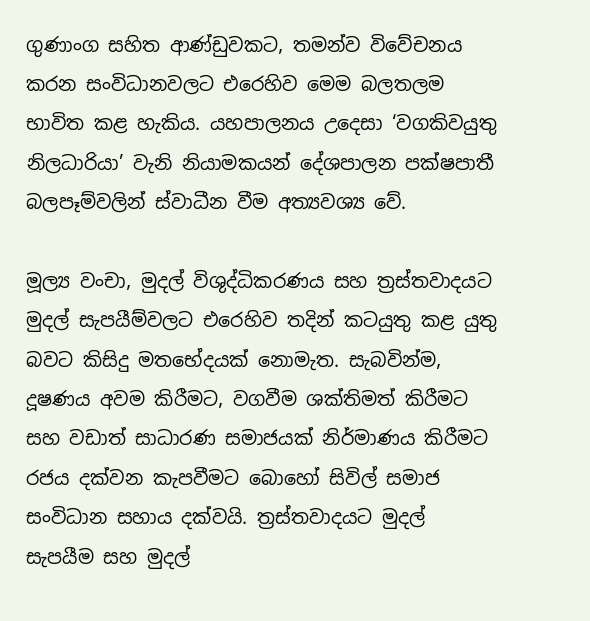ගුණාංග සහිත ආණ්ඩුවකට, තමන්ව විවේචනය කරන සංවිධානවලට එරෙහිව මෙම බලතලම භාවිත කළ හැකිය. යහපාලනය උදෙසා ‘වගකිවයුතු නිලධාරියා’ වැනි නියාමකයන් දේශපාලන පක්ෂපාතී බලපෑම්වලින් ස්වාධීන වීම අත්‍යවශ්‍ය වේ.

මූල්‍ය වංචා, මුදල් විශුද්ධිකරණය සහ ත්‍රස්තවාදයට මුදල් සැපයීම්වලට එරෙහිව තදින් කටයුතු කළ යුතු බවට කිසිදු මතභේදයක් නොමැත. සැබවින්ම, දූෂණය අවම කිරීමට, වගවීම ශක්තිමත් කිරීමට සහ වඩාත් සාධාරණ සමාජයක් නිර්මාණය කිරීමට රජය දක්වන කැපවීමට බොහෝ සිවිල් සමාජ සංවිධාන සහාය දක්වයි. ත්‍රස්තවාදයට මුදල් සැපයීම සහ මුදල්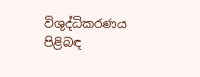විශුද්ධිකරණය පිළිබඳ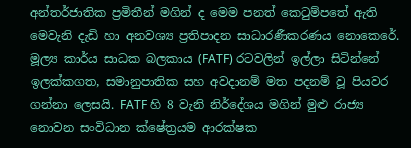අන්තර්ජාතික ප්‍රමිතීන් මගින් ද මෙම පනත් කෙටුම්පතේ ඇති මෙවැනි දැඩි හා අනවශ්‍ය ප්‍රතිපාදන සාධාරණීකරණය නොකෙරේ. මූල්‍ය කාර්ය සාධක බලකාය (FATF) රටවලින් ඉල්ලා සිටින්නේ ඉලක්කගත, සමානුපාතික සහ අවදානම් මත පදනම් වූ පියවර ගන්නා ලෙසයි. FATF හි 8 වැනි නිර්දේශය මගින් මුළු රාජ්‍ය නොවන සංවිධාන ක්ෂේත්‍රයම ආරක්ෂක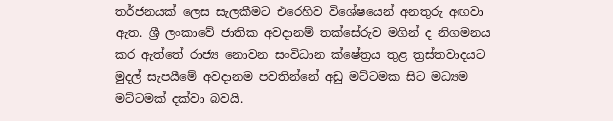තර්ජනයක් ලෙස සැලකීමට එරෙහිව විශේෂයෙන් අනතුරු අඟවා ඇත. ශ්‍රී ලංකාවේ ජාතික අවදානම් තක්සේරුව මගින් ද නිගමනය කර ඇත්තේ රාජ්‍ය නොවන සංවිධාන ක්ෂේත්‍රය තුළ ත්‍රස්තවාදයට මුදල් සැපයීමේ අවදානම පවතින්නේ අඩු මට්ටමක සිට මධ්‍යම මට්ටමක් දක්වා බවයි.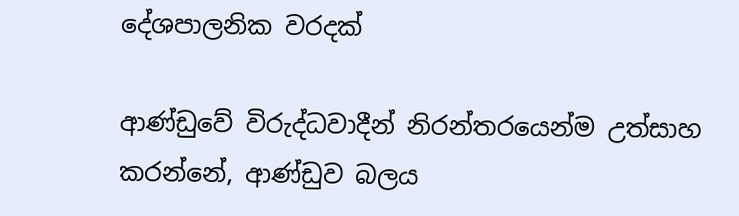දේශපාලනික වරදක්

ආණ්ඩුවේ විරුද්ධවාදීන් නිරන්තරයෙන්ම උත්සාහ කරන්නේ, ආණ්ඩුව බලය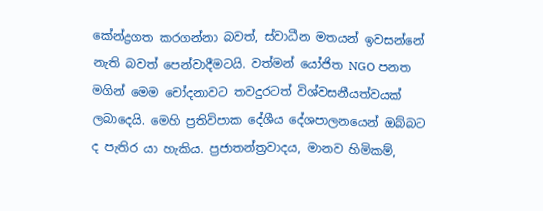කේන්ද්‍රගත කරගන්නා බවත්, ස්වාධීන මතයන් ඉවසන්නේ නැති බවත් පෙන්වාදීමටයි. වත්මන් යෝජිත NGO පනත මගින් මෙම චෝදනාවට තවදුරටත් විශ්වසනීයත්වයක් ලබාදෙයි. මෙහි ප්‍රතිවිපාක දේශීය දේශපාලනයෙන් ඔබ්බට ද පැතිර යා හැකිය. ප්‍රජාතන්ත්‍රවාදය, මානව හිමිකම්,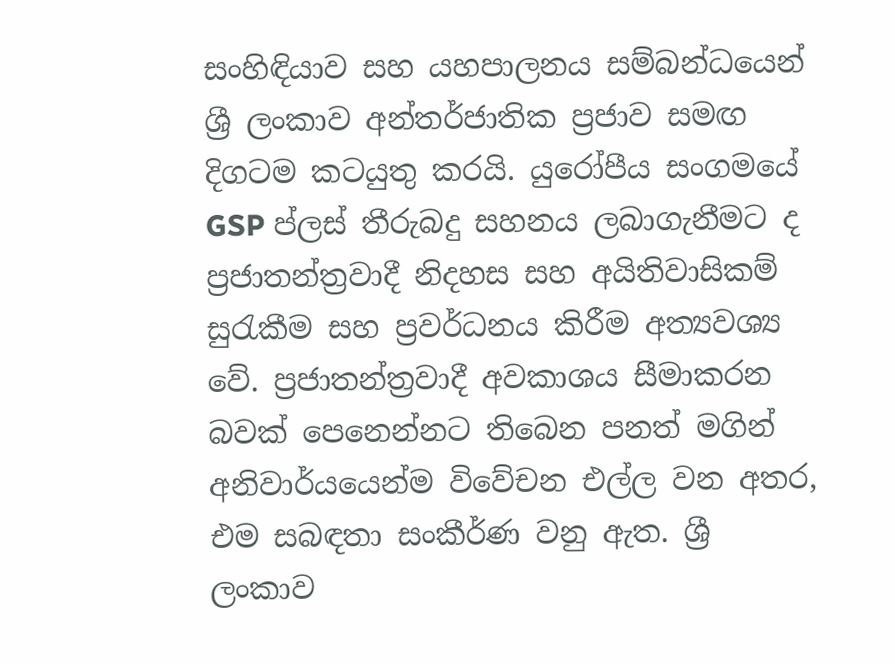සංහිඳියාව සහ යහපාලනය සම්බන්ධයෙන් ශ්‍රී ලංකාව අන්තර්ජාතික ප්‍රජාව සමඟ දිගටම කටයුතු කරයි. යුරෝපීය සංගමයේ GSP ප්ලස් තීරුබදු සහනය ලබාගැනීමට ද ප්‍රජාතන්ත්‍රවාදී නිදහස සහ අයිතිවාසිකම් සුරැකීම සහ ප්‍රවර්ධනය කිරීම අත්‍යවශ්‍ය වේ. ප්‍රජාතන්ත්‍රවාදී අවකාශය සීමාකරන බවක් පෙනෙන්නට තිබෙන පනත් මගින් අනිවාර්යයෙන්ම විවේචන එල්ල වන අතර, එම සබඳතා සංකීර්ණ වනු ඇත. ශ්‍රී ලංකාව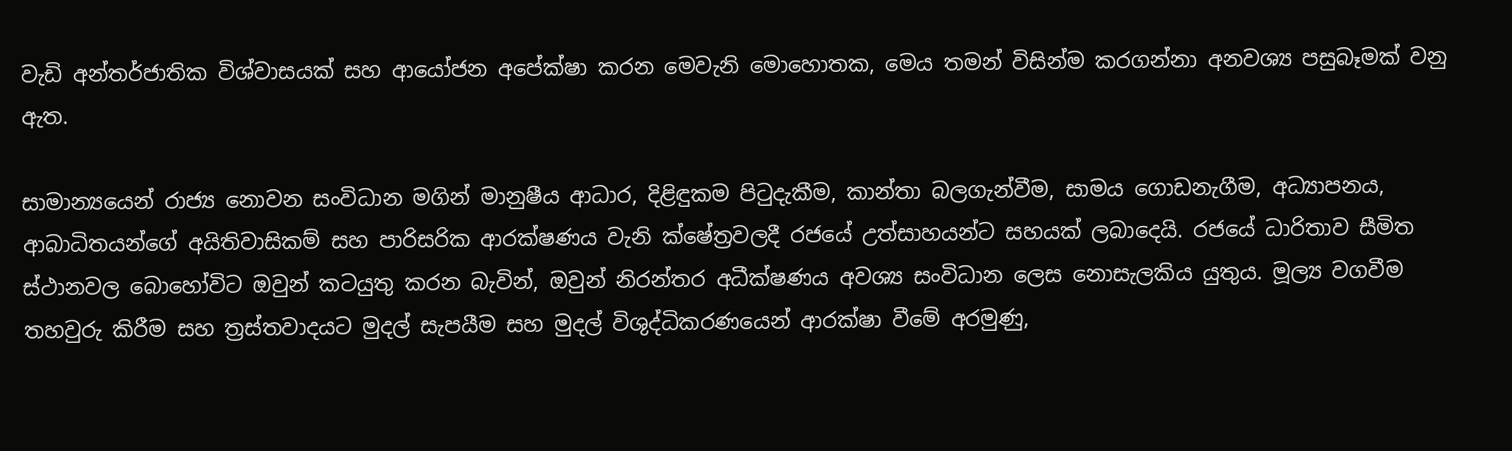වැඩි අන්තර්ජාතික විශ්වාසයක් සහ ආයෝජන අපේක්ෂා කරන මෙවැනි මොහොතක, මෙය තමන් විසින්ම කරගන්නා අනවශ්‍ය පසුබෑමක් වනු ඇත.

සාමාන්‍යයෙන් රාජ්‍ය නොවන සංවිධාන මගින් මානුෂීය ආධාර, දිළිඳුකම පිටුදැකීම, කාන්තා බලගැන්වීම, සාමය ගොඩනැගීම, අධ්‍යාපනය, ආබාධිතයන්ගේ අයිතිවාසිකම් සහ පාරිසරික ආරක්ෂණය වැනි ක්ෂේත්‍රවලදී රජයේ උත්සාහයන්ට සහයක් ලබාදෙයි. රජයේ ධාරිතාව සීමිත ස්ථානවල බොහෝවිට ඔවුන් කටයුතු කරන බැවින්, ඔවුන් නිරන්තර අධීක්ෂණය අවශ්‍ය සංවිධාන ලෙස නොසැලකිය යුතුය. මූල්‍ය වගවීම තහවුරු කිරීම සහ ත්‍රස්තවාදයට මුදල් සැපයීම සහ මුදල් විශුද්ධිකරණයෙන් ආරක්ෂා වීමේ අරමුණු,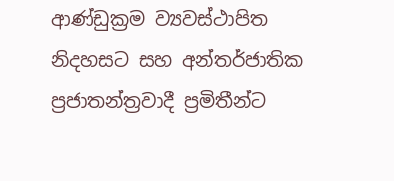ආණ්ඩුක්‍රම ව්‍යවස්ථාපිත නිදහසට සහ අන්තර්ජාතික ප්‍රජාතන්ත්‍රවාදී ප්‍රමිතීන්ට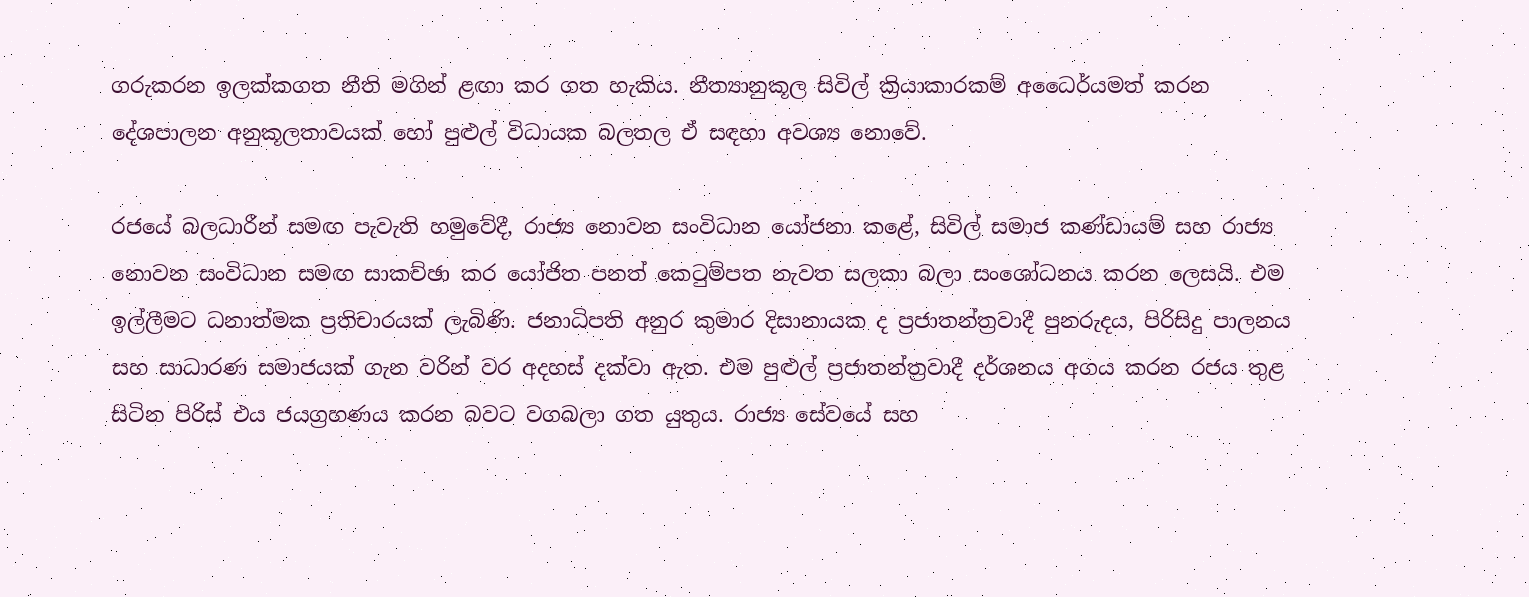ගරුකරන ඉලක්කගත නීති මගින් ළඟා කර ගත හැකිය. නීත්‍යානුකූල සිවිල් ක්‍රියාකාරකම් අධෛර්යමත් කරන දේශපාලන අනුකූලතාවයක් හෝ පුළුල් විධායක බලතල ඒ සඳහා අවශ්‍ය නොවේ.

රජයේ බලධාරීන් සමඟ පැවැති හමුවේදී, රාජ්‍ය නොවන සංවිධාන යෝජනා කළේ, සිවිල් සමාජ කණ්ඩායම් සහ රාජ්‍ය නොවන සංවිධාන සමඟ සාකච්ඡා කර යෝජිත පනත් කෙටුම්පත නැවත සලකා බලා සංශෝධනය කරන ලෙසයි. එම ඉල්ලීමට ධනාත්මක ප්‍රතිචාරයක් ලැබිණි. ජනාධිපති අනුර කුමාර දිසානායක ද ප්‍රජාතන්ත්‍රවාදී පුනරුදය, පිරිසිදු පාලනය සහ සාධාරණ සමාජයක් ගැන වරින් වර අදහස් දක්වා ඇත. එම පුළුල් ප්‍රජාතන්ත්‍රවාදී දර්ශනය අගය කරන රජය තුළ සිටින පිරිස් එය ජයග්‍රහණය කරන බවට වගබලා ගත යුතුය. රාජ්‍ය සේවයේ සහ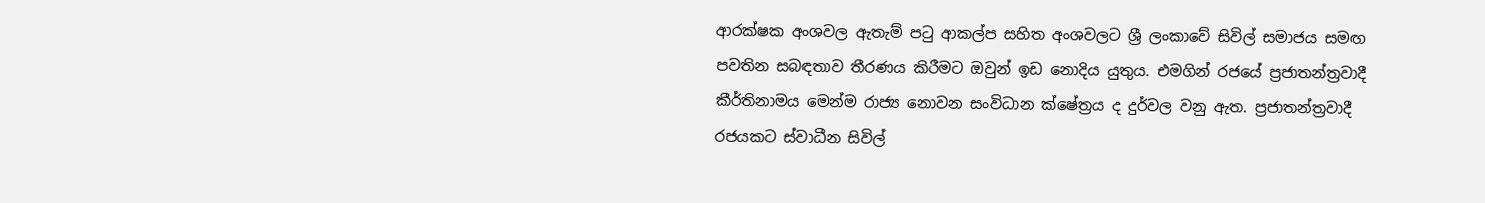ආරක්ෂක අංශවල ඇතැම් පටු ආකල්ප සහිත අංශවලට ශ්‍රී ලංකාවේ සිවිල් සමාජය සමඟ පවතින සබඳතාව තීරණය කිරීමට ඔවුන් ඉඩ නොදිය යුතුය. එමගින් රජයේ ප්‍රජාතන්ත්‍රවාදී කීර්තිනාමය මෙන්ම රාජ්‍ය නොවන සංවිධාන ක්ෂේත්‍රය ද දුර්වල වනු ඇත. ප්‍රජාතන්ත්‍රවාදී රජයකට ස්වාධීන සිවිල්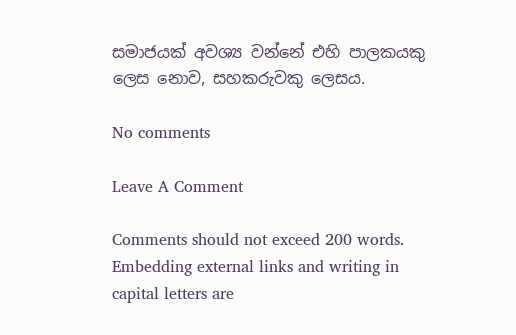සමාජයක් අවශ්‍ය වන්නේ එහි පාලකයකු ලෙස නොව, සහකරුවකු ලෙසය.

No comments

Leave A Comment

Comments should not exceed 200 words. Embedding external links and writing in capital letters are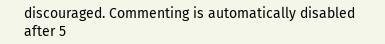discouraged. Commenting is automatically disabled after 5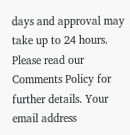days and approval may take up to 24 hours. Please read our Comments Policy for further details. Your email address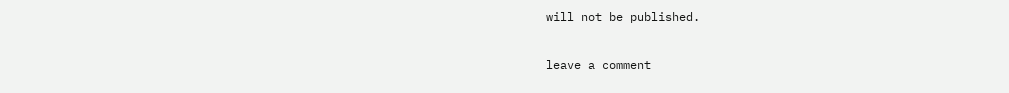will not be published.

leave a comment